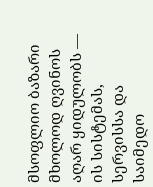მსოფლიო ბაზარი მხოლოდ ღვინოს აღარ ყიდულობს — ის სისტემას, სერვისსა და საიმედო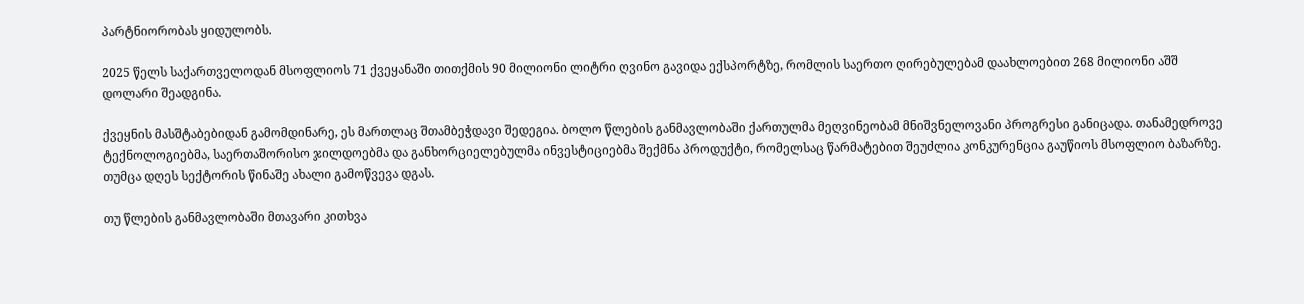პარტნიორობას ყიდულობს.

2025 წელს საქართველოდან მსოფლიოს 71 ქვეყანაში თითქმის 90 მილიონი ლიტრი ღვინო გავიდა ექსპორტზე, რომლის საერთო ღირებულებამ დაახლოებით 268 მილიონი აშშ დოლარი შეადგინა.

ქვეყნის მასშტაბებიდან გამომდინარე, ეს მართლაც შთამბეჭდავი შედეგია. ბოლო წლების განმავლობაში ქართულმა მეღვინეობამ მნიშვნელოვანი პროგრესი განიცადა. თანამედროვე ტექნოლოგიებმა, საერთაშორისო ჯილდოებმა და განხორციელებულმა ინვესტიციებმა შექმნა პროდუქტი, რომელსაც წარმატებით შეუძლია კონკურენცია გაუწიოს მსოფლიო ბაზარზე. თუმცა დღეს სექტორის წინაშე ახალი გამოწვევა დგას.

თუ წლების განმავლობაში მთავარი კითხვა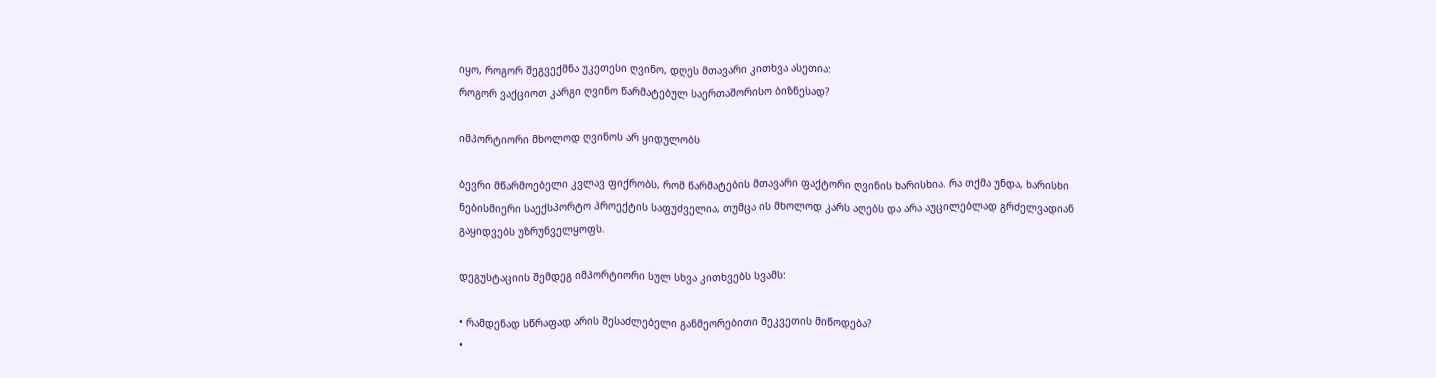იყო, როგორ შეგვექმნა უკეთესი ღვინო, დღეს მთავარი კითხვა ასეთია:
როგორ ვაქციოთ კარგი ღვინო წარმატებულ საერთაშორისო ბიზნესად?

იმპორტიორი მხოლოდ ღვინოს არ ყიდულობს

ბევრი მწარმოებელი კვლავ ფიქრობს, რომ წარმატების მთავარი ფაქტორი ღვინის ხარისხია. რა თქმა უნდა, ხარისხი ნებისმიერი საექსპორტო პროექტის საფუძველია, თუმცა ის მხოლოდ კარს აღებს და არა აუცილებლად გრძელვადიან გაყიდვებს უზრუნველყოფს.

დეგუსტაციის შემდეგ იმპორტიორი სულ სხვა კითხვებს სვამს:

• რამდენად სწრაფად არის შესაძლებელი განმეორებითი შეკვეთის მიწოდება?
•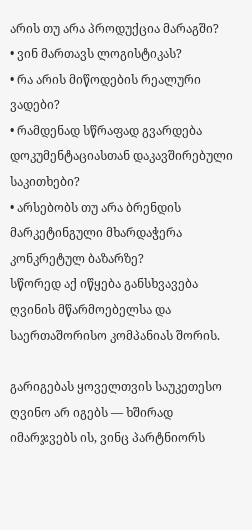არის თუ არა პროდუქცია მარაგში?
• ვინ მართავს ლოგისტიკას?
• რა არის მიწოდების რეალური ვადები?
• რამდენად სწრაფად გვარდება დოკუმენტაციასთან დაკავშირებული საკითხები?
• არსებობს თუ არა ბრენდის მარკეტინგული მხარდაჭერა კონკრეტულ ბაზარზე?
სწორედ აქ იწყება განსხვავება ღვინის მწარმოებელსა და საერთაშორისო კომპანიას შორის.

გარიგებას ყოველთვის საუკეთესო ღვინო არ იგებს — ხშირად იმარჯვებს ის, ვინც პარტნიორს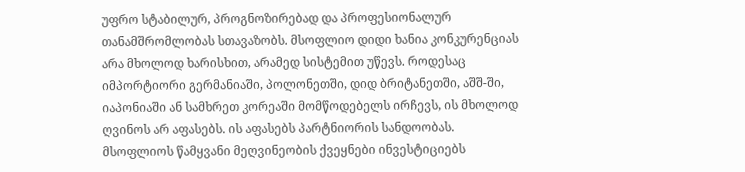უფრო სტაბილურ, პროგნოზირებად და პროფესიონალურ თანამშრომლობას სთავაზობს. მსოფლიო დიდი ხანია კონკურენციას არა მხოლოდ ხარისხით, არამედ სისტემით უწევს. როდესაც იმპორტიორი გერმანიაში, პოლონეთში, დიდ ბრიტანეთში, აშშ-ში, იაპონიაში ან სამხრეთ კორეაში მომწოდებელს ირჩევს, ის მხოლოდ ღვინოს არ აფასებს. ის აფასებს პარტნიორის სანდოობას. მსოფლიოს წამყვანი მეღვინეობის ქვეყნები ინვესტიციებს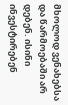მხოლოდ ვენახებსა და წარმოებაში არ დებენ. ისინი ინვესტირებენ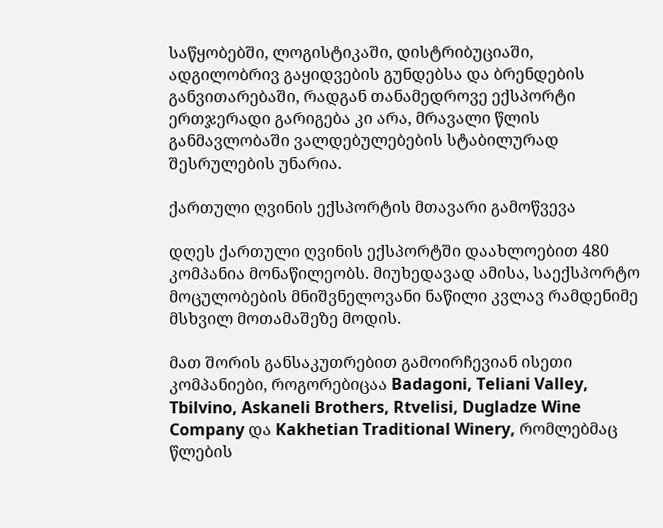საწყობებში, ლოგისტიკაში, დისტრიბუციაში, ადგილობრივ გაყიდვების გუნდებსა და ბრენდების განვითარებაში, რადგან თანამედროვე ექსპორტი ერთჯერადი გარიგება კი არა, მრავალი წლის განმავლობაში ვალდებულებების სტაბილურად შესრულების უნარია.

ქართული ღვინის ექსპორტის მთავარი გამოწვევა

დღეს ქართული ღვინის ექსპორტში დაახლოებით 480 კომპანია მონაწილეობს. მიუხედავად ამისა, საექსპორტო მოცულობების მნიშვნელოვანი ნაწილი კვლავ რამდენიმე მსხვილ მოთამაშეზე მოდის.

მათ შორის განსაკუთრებით გამოირჩევიან ისეთი კომპანიები, როგორებიცაა Badagoni, Teliani Valley, Tbilvino, Askaneli Brothers, Rtvelisi, Dugladze Wine Company და Kakhetian Traditional Winery, რომლებმაც წლების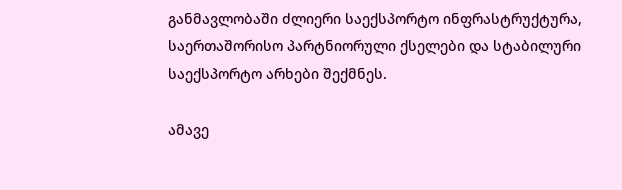განმავლობაში ძლიერი საექსპორტო ინფრასტრუქტურა, საერთაშორისო პარტნიორული ქსელები და სტაბილური საექსპორტო არხები შექმნეს.

ამავე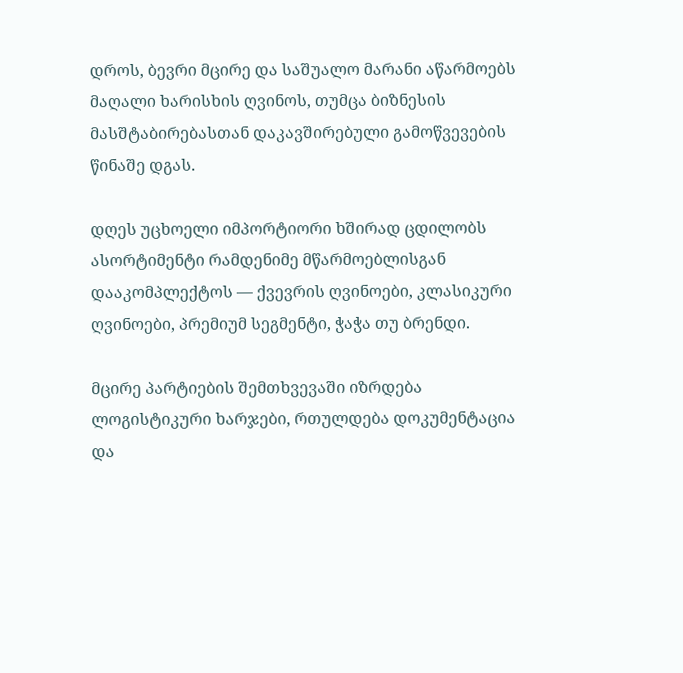დროს, ბევრი მცირე და საშუალო მარანი აწარმოებს მაღალი ხარისხის ღვინოს, თუმცა ბიზნესის მასშტაბირებასთან დაკავშირებული გამოწვევების წინაშე დგას.

დღეს უცხოელი იმპორტიორი ხშირად ცდილობს ასორტიმენტი რამდენიმე მწარმოებლისგან დააკომპლექტოს — ქვევრის ღვინოები, კლასიკური ღვინოები, პრემიუმ სეგმენტი, ჭაჭა თუ ბრენდი.

მცირე პარტიების შემთხვევაში იზრდება ლოგისტიკური ხარჯები, რთულდება დოკუმენტაცია და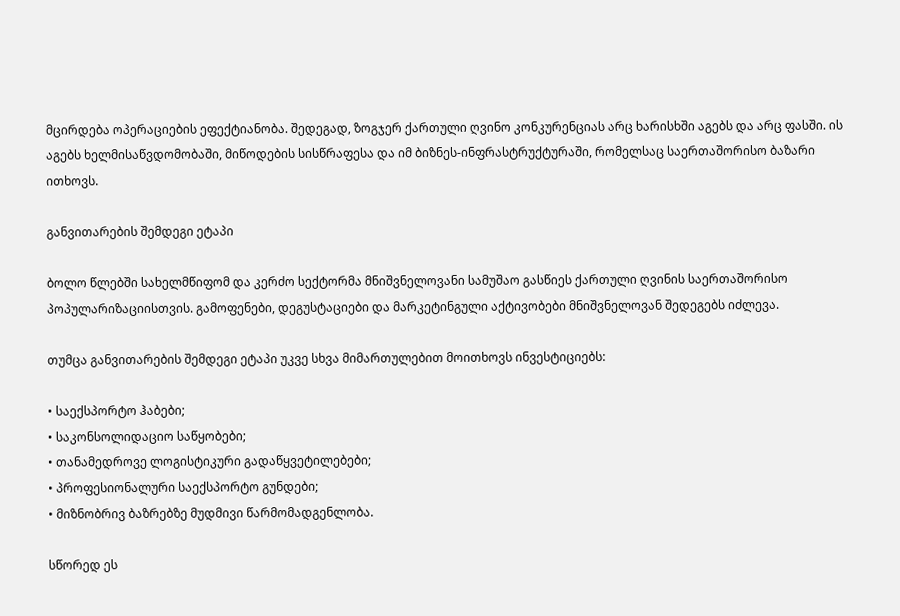მცირდება ოპერაციების ეფექტიანობა. შედეგად, ზოგჯერ ქართული ღვინო კონკურენციას არც ხარისხში აგებს და არც ფასში. ის აგებს ხელმისაწვდომობაში, მიწოდების სისწრაფესა და იმ ბიზნეს-ინფრასტრუქტურაში, რომელსაც საერთაშორისო ბაზარი ითხოვს.

განვითარების შემდეგი ეტაპი

ბოლო წლებში სახელმწიფომ და კერძო სექტორმა მნიშვნელოვანი სამუშაო გასწიეს ქართული ღვინის საერთაშორისო პოპულარიზაციისთვის. გამოფენები, დეგუსტაციები და მარკეტინგული აქტივობები მნიშვნელოვან შედეგებს იძლევა.

თუმცა განვითარების შემდეგი ეტაპი უკვე სხვა მიმართულებით მოითხოვს ინვესტიციებს:

• საექსპორტო ჰაბები;
• საკონსოლიდაციო საწყობები;
• თანამედროვე ლოგისტიკური გადაწყვეტილებები;
• პროფესიონალური საექსპორტო გუნდები;
• მიზნობრივ ბაზრებზე მუდმივი წარმომადგენლობა.

სწორედ ეს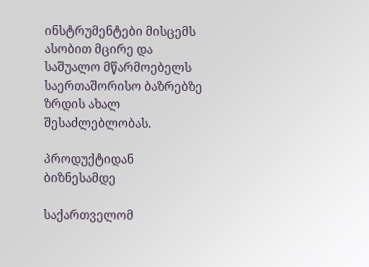ინსტრუმენტები მისცემს ასობით მცირე და საშუალო მწარმოებელს საერთაშორისო ბაზრებზე ზრდის ახალ შესაძლებლობას.

პროდუქტიდან ბიზნესამდე

საქართველომ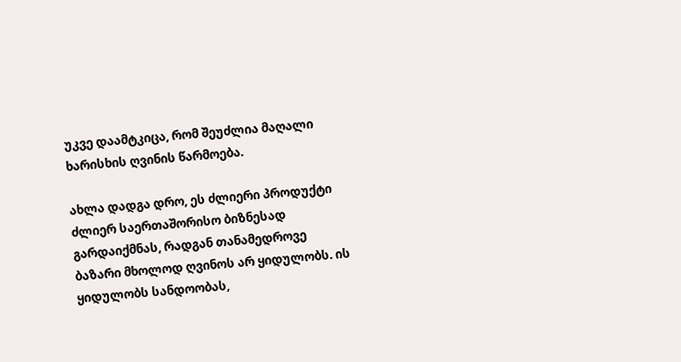უკვე დაამტკიცა, რომ შეუძლია მაღალი ხარისხის ღვინის წარმოება.

ახლა დადგა დრო, ეს ძლიერი პროდუქტი ძლიერ საერთაშორისო ბიზნესად გარდაიქმნას, რადგან თანამედროვე ბაზარი მხოლოდ ღვინოს არ ყიდულობს. ის ყიდულობს სანდოობას,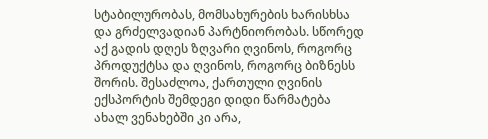სტაბილურობას, მომსახურების ხარისხსა და გრძელვადიან პარტნიორობას. სწორედ აქ გადის დღეს ზღვარი ღვინოს, როგორც პროდუქტსა და ღვინოს, როგორც ბიზნესს შორის. შესაძლოა, ქართული ღვინის ექსპორტის შემდეგი დიდი წარმატება ახალ ვენახებში კი არა,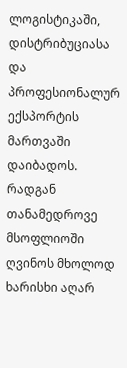ლოგისტიკაში, დისტრიბუციასა და პროფესიონალურ ექსპორტის მართვაში დაიბადოს. რადგან თანამედროვე მსოფლიოში ღვინოს მხოლოდ ხარისხი აღარ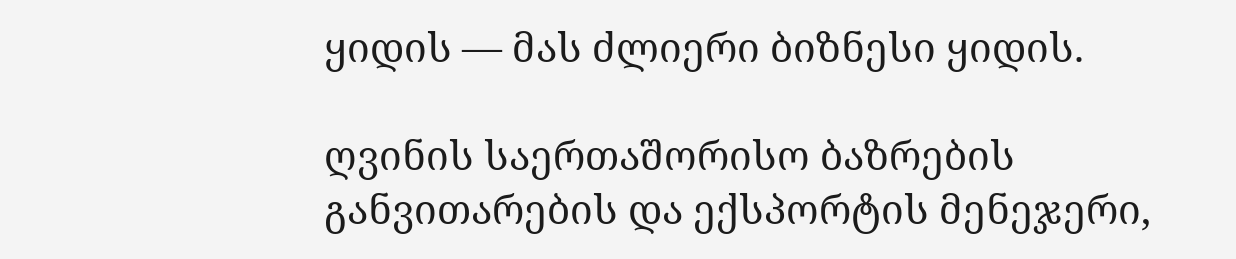ყიდის — მას ძლიერი ბიზნესი ყიდის.

ღვინის საერთაშორისო ბაზრების განვითარების და ექსპორტის მენეჯერი,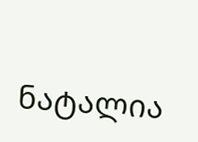ნატალია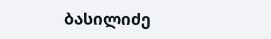ბასილიძე